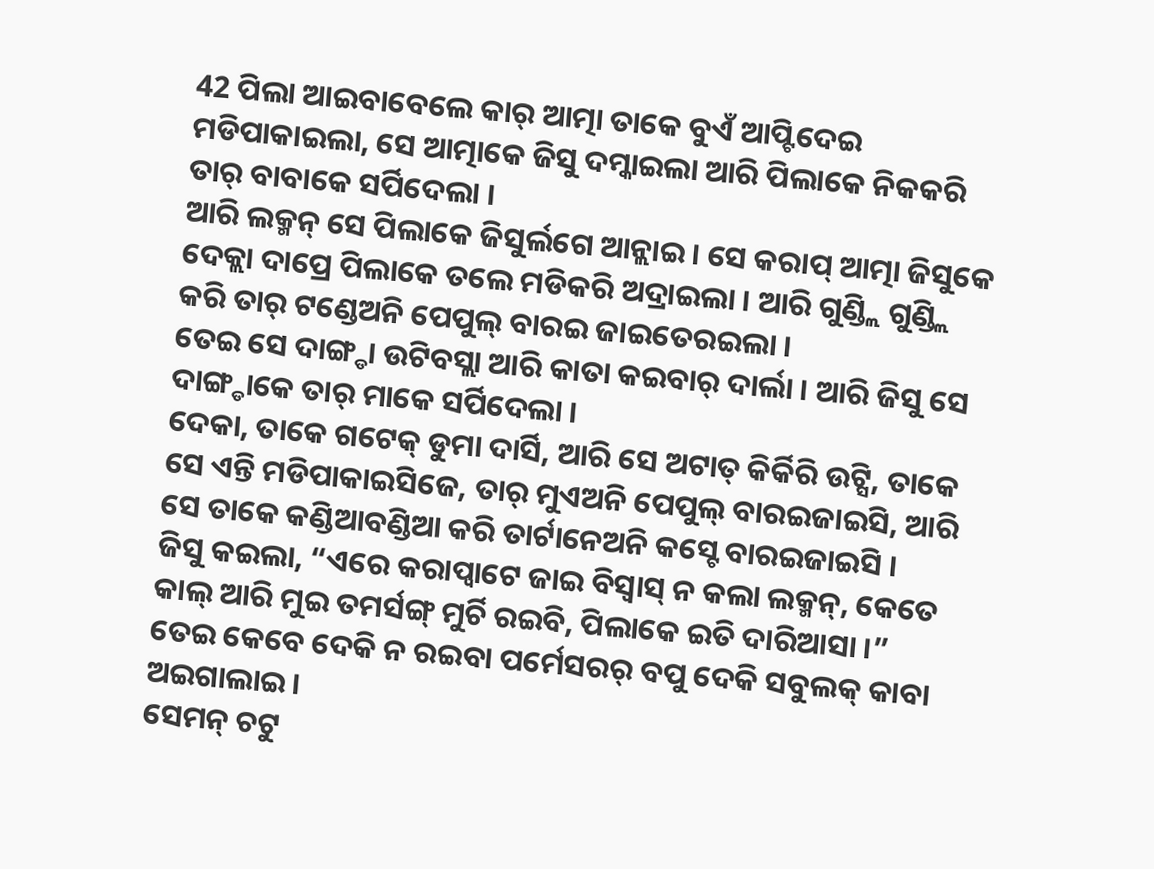42 ପିଲା ଆଇବାବେଲେ କାର୍ ଆତ୍ମା ତାକେ ବୁଏଁ ଆପ୍ଟିଦେଇ ମଡିପାକାଇଲା, ସେ ଆତ୍ମାକେ ଜିସୁ ଦମ୍କାଇଲା ଆରି ପିଲାକେ ନିକକରି ତାର୍ ବାବାକେ ସର୍ପିଦେଲା ।
ଆରି ଲକ୍ମନ୍ ସେ ପିଲାକେ ଜିସୁର୍ଲଗେ ଆନ୍ଲାଇ । ସେ କରାପ୍ ଆତ୍ମା ଜିସୁକେ ଦେକ୍ଲା ଦାପ୍ରେ ପିଲାକେ ତଲେ ମଡିକରି ଅଦ୍ରାଇଲା । ଆରି ଗୁଣ୍ଡ୍ଲି ଗୁଣ୍ଡ୍ଲି କରି ତାର୍ ଟଣ୍ଡେଅନି ପେପୁଲ୍ ବାରଇ ଜାଇତେରଇଲା ।
ତେଇ ସେ ଦାଙ୍ଗ୍ଡା ଉଟିବସ୍ଲା ଆରି କାତା କଇବାର୍ ଦାର୍ଲା । ଆରି ଜିସୁ ସେ ଦାଙ୍ଗ୍ଡାକେ ତାର୍ ମାକେ ସର୍ପିଦେଲା ।
ଦେକା, ତାକେ ଗଟେକ୍ ଡୁମା ଦାର୍ସି, ଆରି ସେ ଅଟାତ୍ କିର୍କିରି ଉଟ୍ସି, ତାକେ ସେ ଏନ୍ତି ମଡିପାକାଇସିଜେ, ତାର୍ ମୁଏଅନି ପେପୁଲ୍ ବାରଇଜାଇସି, ଆରି ସେ ତାକେ କଣ୍ଡିଆବଣ୍ଡିଆ କରି ତାର୍ଟାନେଅନି କସ୍ଟେ ବାରଇଜାଇସି ।
ଜିସୁ କଇଲା, “ଏରେ କରାପ୍ବାଟେ ଜାଇ ବିସ୍ବାସ୍ ନ କଲା ଲକ୍ମନ୍, କେତେ କାଲ୍ ଆରି ମୁଇ ତମର୍ସଙ୍ଗ୍ ମୁର୍ଚି ରଇବି, ପିଲାକେ ଇତି ଦାରିଆସା ।”
ତେଇ କେବେ ଦେକି ନ ରଇବା ପର୍ମେସରର୍ ବପୁ ଦେକି ସବୁଲକ୍ କାବା ଅଇଗାଲାଇ ।
ସେମନ୍ ଚଟୁ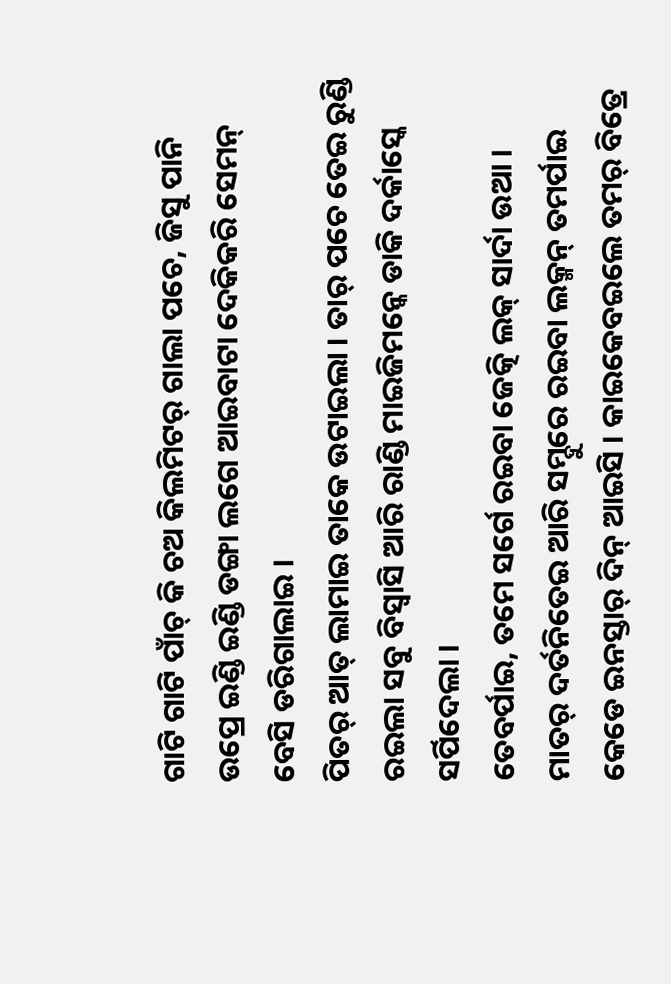ଗାଟି ଗାଟି ପାଁଚ୍ କି ଚଅ କିଲମିଟର୍ ଗାଲା ପଚେ, ଜିସୁ ପାନି ଉପ୍ରେ ଇଣ୍ଡି ଇଣ୍ଡି ଡଙ୍ଗା ଲଗେ ଆଇବାଟା ଦେକିକରି ସେମନ୍ ବେସି ଡରିଗାଲାଇ ।
ପିତର୍ ଆତ୍ ଲାମାଇ ତାକେ ଉଟାଇଲା । ତାର୍ ପଚେ ତେଇ ରୁଣ୍ଡି ରଇଲା ସବୁ ବିସ୍ବାସି ଆରି ରାଣ୍ଡି ମାଇଜିମନ୍କେ ଡାକି ଦର୍କାସ୍କେ ସର୍ପିଦେଲା ।
ତେବର୍ପାଇ, ତମେ ସର୍ଗେ ରଇବା ଜେତ୍କି ଲକ୍ ସାର୍ଦା ଉଆ । ମାତର୍ ଦର୍ତନିତେଇ ଆରି ସମ୍ଦୁରେ ରଇବା ଲକ୍ମନ୍ ତମର୍ପାଇ କେଡେ ଇନସ୍ତାର୍ ଦିନ୍ ଆଇସି । କାଇକେବଇଲେ ତମର୍ ବିତ୍ରେ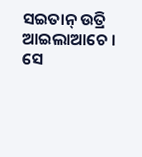ସଇତାନ୍ ଉତ୍ରି ଆଇଲାଆଚେ । ସେ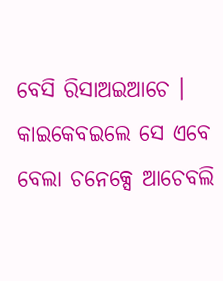ବେସି ରିସାଅଇଆଚେ । କାଇକେବଇଲେ ସେ ଏବେ ବେଲା ଚନେକ୍ସେ ଆଚେବଲି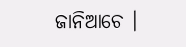ଜାନିଆଚେ ।